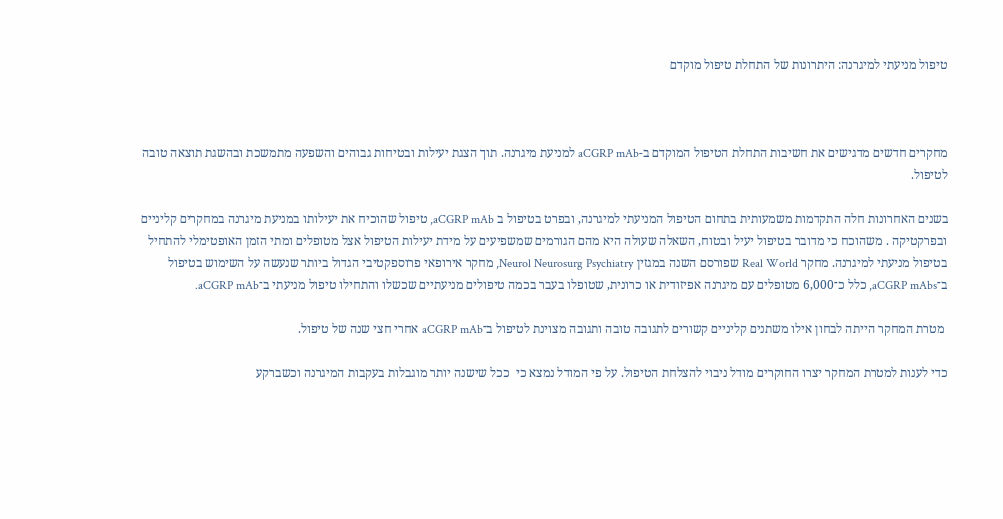טיפול מניעתי למיגרנה: היתרונות של התחלת טיפול מוקדם



מחקרים חדשים מדגישים את חשיבות התחלת הטיפול המוקדם ב-aCGRP mAb למניעת מיגרנה. תוך הצגת יעילות ובטיחות גבוהים והשפעה מתמשכת ובהשגת תוצאה טובה לטיפול.

בשנים האחרונות חלה התקדמות משמעותית בתחום הטיפול המניעתי למיגרנה, ובפרט בטיפול ב aCGRP mAb, טיפול שהוכיח את יעילותו במניעת מיגרנה במחקרים קליניים ובפרקטיקה . משהוכח כי מדובר בטיפול יעיל ובטוח, השאלה שעולה היא מהם הגורמים שמשפיעים על מידת יעילות הטיפול אצל מטופלים ומתי הזמן האופטימלי להתחיל בטיפול מניעתי למיגרנה. מחקר Real World שפורסם השנה במגזין Neurol Neurosurg Psychiatry, מחקר אירופאי פרוספקטיבי הגדול ביותר שנעשה על השימוש בטיפול ב־aCGRP mAbs, כלל כ־6,000 מטופלים עם מיגרנה אפיזודית או כרונית, שטופלו בעבר בכמה טיפולים מניעתיים שכשלו והתחילו טיפול מניעתי ב־aCGRP mAb.

 מטרת המחקר הייתה לבחון אילו משתנים קליניים קשורים לתגובה טובה ותגובה מצוינת לטיפול ב־aCGRP mAb אחרי חצי שנה של טיפול.

כדי לענות למטרת המחקר יצרו החוקרים מודל ניבוי להצלחת הטיפול. על פי המודל נמצא כי  ככל שישנה יותר מוגבלות בעקבות המיגרנה וכשברקע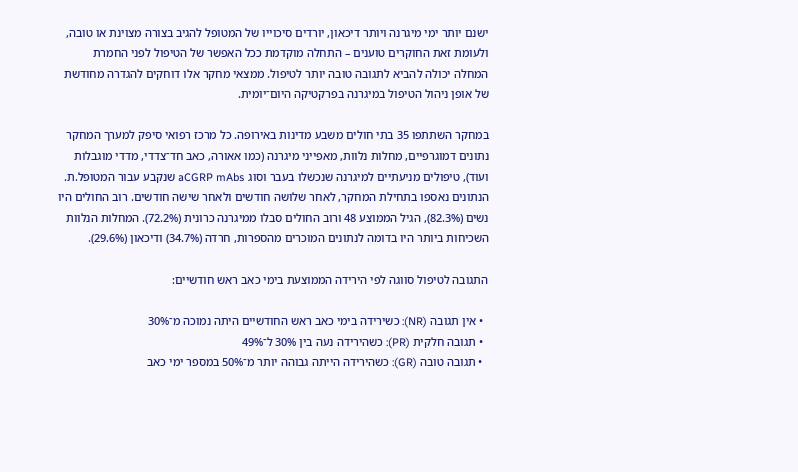ישנם יותר ימי מיגרנה ויותר דיכאון, יורדים סיכוייו של המטופל להגיב בצורה מצוינת או טובה, ולעומת זאת החוקרים טוענים – התחלה מוקדמת ככל האפשר של הטיפול לפני החמרת המחלה יכולה להביא לתגובה טובה יותר לטיפול. ממצאי מחקר אלו דוחקים להגדרה מחודשת של אופן ניהול הטיפול במיגרנה בפרקטיקה היום־יומית.

במחקר השתתפו 35 בתי חולים משבע מדינות באירופה. כל מרכז רפואי סיפק למערך המחקר נתונים דמוגרפיים, מחלות נלוות, מאפייני מיגרנה (כמו אאורה, כאב חד־צדדי, מדדי מוגבלות ועוד), טיפולים מניעתיים למיגרנה שנכשלו בעבר וסוג aCGRP mAbs שנקבע עבור המטופל.ת. הנתונים נאספו בתחילת המחקר, לאחר שלושה חודשים ולאחר שישה חודשים. רוב החולים היו נשים (82.3%), הגיל הממוצע 48 ורוב החולים סבלו ממיגרנה כרונית (72.2%). המחלות הנלוות השכיחות ביותר היו בדומה לנתונים המוכרים מהספרות, חרדה (34.7%) ודיכאון (29.6%).

התגובה לטיפול סווגה לפי הירידה הממוצעת בימי כאב ראש חודשיים:

  • אין תגובה (NR): כשירידה בימי כאב ראש החודשיים היתה נמוכה מ־30%
  • תגובה חלקית (PR): כשהירידה נעה בין 30% ל־49%
  • תגובה טובה (GR): כשהירידה הייתה גבוהה יותר מ־50% במספר ימי כאב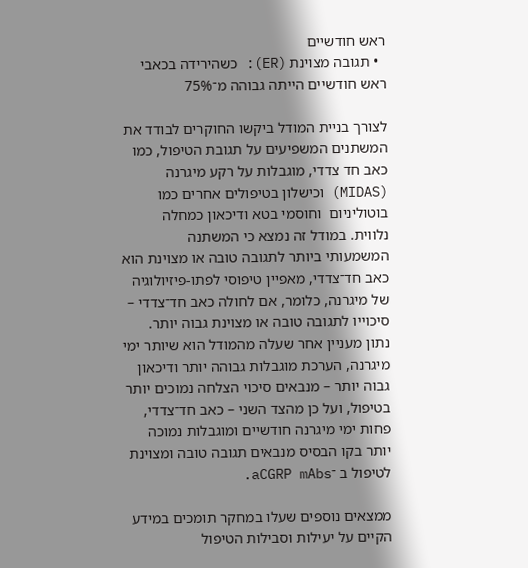ראש חודשיים
  • תגובה מצוינת (ER): כשהירידה בכאבי ראש חודשיים הייתה גבוהה מ־75%

לצורך בניית המודל ביקשו החוקרים לבודד את המשתנים המשפיעים על תגובת הטיפול, כמו כאב חד צדדי, מוגבלות על רקע מיגרנה (MIDAS) וכישלון בטיפולים אחרים כמו בוטוליניום  וחוסמי בטא ודיכאון כמחלה נלווית. במודל זה נמצא כי המשתנה המשמעותי ביותר לתגובה טובה או מצוינת הוא כאב חד־צדדי, מאפיין טיפוסי לפתו-פיזיולוגיה של מיגרנה, כלומר, אם לחולה כאב חד־צדדי – סיכוייו לתגובה טובה או מצוינת גבוה יותר. נתון מעניין אחר שעלה מהמודל הוא שיותר ימי מיגרנה, הערכת מוגבלות גבוהה יותר ודיכאון גבוה יותר – מנבאים סיכוי הצלחה נמוכים יותר בטיפול, ועל כן מהצד השני – כאב חד־צדדי, פחות ימי מיגרנה חודשיים ומוגבלות נמוכה יותר בקו הבסיס מנבאים תגובה טובה ומצוינת לטיפול ב ־aCGRP mAbs.

ממצאים נוספים שעלו במחקר תומכים במידע הקיים על יעילות וסבילות הטיפול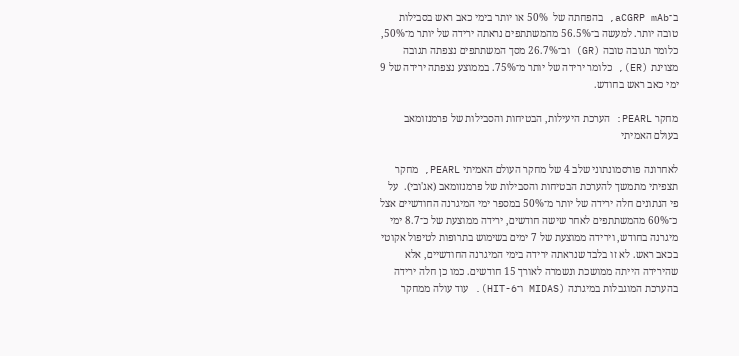ב־aCGRP mAb, בהפחתה של  50% או יותר בימי כאב ראש בסבילות טובה יותר. למעשה ב־56.5% מהמשתתפים נראתה ירידה של יותר מ־50%, כלומר תגובה טובה (GR) וב־26.7% מסך המשתתפים נצפתה תגובה מצוינת (ER), כלומר ירידה של יותר מ־75%. בממוצע נצפתה ירידה של 9 ימי כאב ראש בחודש.

מחקר PEARL: הערכת היעילות, הבטיחות והסבילות של פרמנזומאב בעולם האמיתי

לאחרונה פורסמונתוני שלב 4 של מחקר העולם האמיתי PEARL, מחקר תצפיתי מתמשך להערכת הבטיחות והסבילות של פרמנזומאב (אג'ובי).  על פי הנתונים חלה ירידה של יותר מ־50% במספר ימי המיגרנה החודשיים אצל כ־60% מהמשתתפים לאחר שישה חודשים, ירידה ממוצעת של כ־8.7 ימי מיגרנה בחודש, וירידה ממוצעת של 7 ימים בשימוש בתרופות לטיפול אקוטי בכאב ראש. לא זו בלבד שנראתה ירידה בימי המיגרנה החודשיים, אלא שהירידה הייתה ממושכת ונשמרה לאורך 15 חודשים. כמו כן חלה ירידה בהערכת המוגבלות במיגרנה (MIDAS ו־HIT-6). עוד עולה ממחקר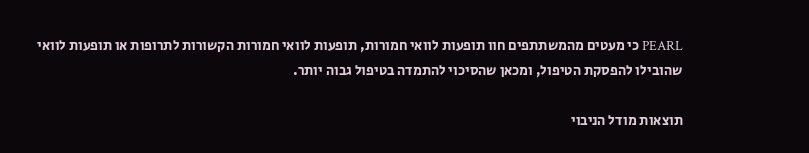PEARL כי מעטים מהמשתתפים חוו תופעות לוואי חמורות, תופעות לוואי חמורות הקשורות לתרופות או תופעות לוואי שהובילו להפסקת הטיפול, ומכאן שהסיכוי להתמדה בטיפול גבוה יותר.

תוצאות מודל הניבוי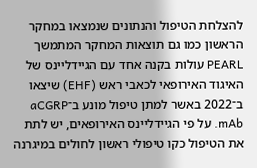להצלחת הטיפול והנתונים שנמצאו במחקר הראשון כמו גם תוצאות המחקר המתמשך PEARL עולות בקנה אחד עם הגיידליינס של האיגוד האירופאי לכאבי ראש (EHF) שיצאו ב־2022 באשר למתן טיפול מונע ב־aCGRP mAb. על פי הגיידליינס האירופאים, יש לתת את הטיפול כקו טיפולי ראשון לחולים במיגרנה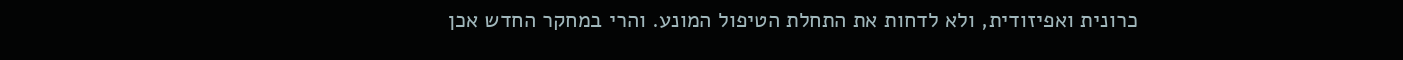כרונית ואפיזודית, ולא לדחות את התחלת הטיפול המונע. והרי במחקר החדש אכן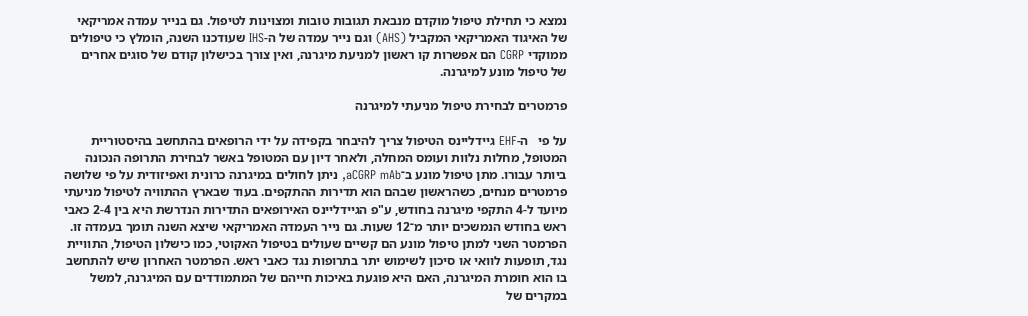נמצא כי תחילת טיפול מוקדם מנבאת תגובות טובות ומצוינות לטיפול. גם בנייר עמדה אמריקאי של האיגוד האמריקאי המקביל (AHS) וגם נייר עמדה של ה-IHS שעודכנו השנה, הומלץ כי טיפולים ממוקדי CGRP הם אפשרות קו ראשון למניעת מיגרנה, ואין צורך בכישלון קודם של סוגים אחרים של טיפול מונע למיגרנה.

פרמטרים לבחירת טיפול מניעתי למיגרנה

על פי   ה-EHF גיידליינס הטיפול צריך להיבחר בקפידה על ידי הרופאים בהתחשב בהיסטוריית המטופל, מחלות נלוות ועומס המחלה, ולאחר דיון עם המטופל באשר לבחירת התרופה הנכונה ביותר עבורו. מתן טיפול מונע ב־aCGRP mAb, ניתן לחולים במיגרנה כרונית ואפיזודית על פי שלושה פרמטרים מנחים, כשהראשון שבהם הוא תדירות ההתקפים. בעוד שבארץ ההתוויה לטיפול מניעתי מיועד ל-4 התקפי מיגרנה בחודש, ע"פ הגיידליינס האירופאים התדירות הנדרשת היא בין 2-4 כאבי ראש בחודש הנמשכים יותר מ־12 שעות. גם נייר העמדה האמריקאי שיצא השנה תומך בעמדה זו. הפרמטר השני למתן טיפול מונע הם קשיים שעולים בטיפול האקוטי, כמו כישלון הטיפול, התוויית נגד, תופעות לוואי או סיכון לשימוש יתר בתרופות נגד כאבי ראש. הפרמטר האחרון שיש להתחשב בו הוא חומרת המיגרנה, האם היא פוגעת באיכות חייהם של המתמודדים עם המיגרנה, למשל במקרים של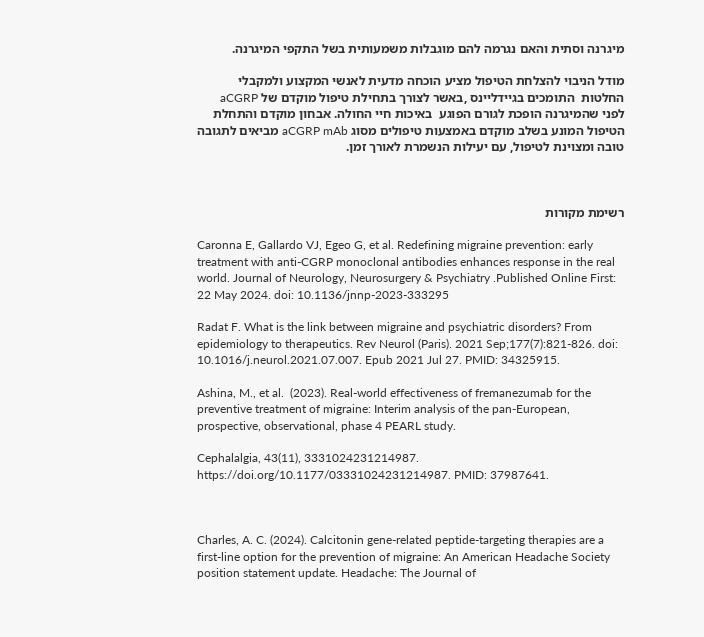מיגרנה וסתית והאם נגרמה להם מוגבלות משמעותית בשל התקפי המיגרנה.

מודל הניבוי להצלחת הטיפול מציע הוכחה מדעית לאנשי המקצוע ולמקבלי החלטות  התומכים בגיידליינס ,באשר לצורך בתחילת טיפול מוקדם של aCGRP  לפני שהמיגרנה הופכת לגורם הפוגע  באיכות חיי החולה. אבחון מוקדם והתחלת הטיפול המונע בשלב מוקדם באמצעות טיפולים מסוג aCGRP mAb מביאים לתגובה טובה ומצוינת לטיפול, עם יעילות הנשמרת לאורך זמן.



רשימת מקורות

Caronna E, Gallardo VJ, Egeo G, et al. Redefining migraine prevention: early treatment with anti-CGRP monoclonal antibodies enhances response in the real world. Journal of Neurology, Neurosurgery & Psychiatry .Published Online First: 22 May 2024. doi: 10.1136/jnnp-2023-333295

Radat F. What is the link between migraine and psychiatric disorders? From epidemiology to therapeutics. Rev Neurol (Paris). 2021 Sep;177(7):821-826. doi: 10.1016/j.neurol.2021.07.007. Epub 2021 Jul 27. PMID: 34325915.

Ashina, M., et al.  (2023). Real-world effectiveness of fremanezumab for the preventive treatment of migraine: Interim analysis of the pan-European, prospective, observational, phase 4 PEARL study.

Cephalalgia, 43(11), 3331024231214987. https://doi.org/10.1177/03331024231214987. PMID: 37987641.



Charles, A. C. (2024). Calcitonin gene-related peptide-targeting therapies are a first-line option for the prevention of migraine: An American Headache Society position statement update. Headache: The Journal of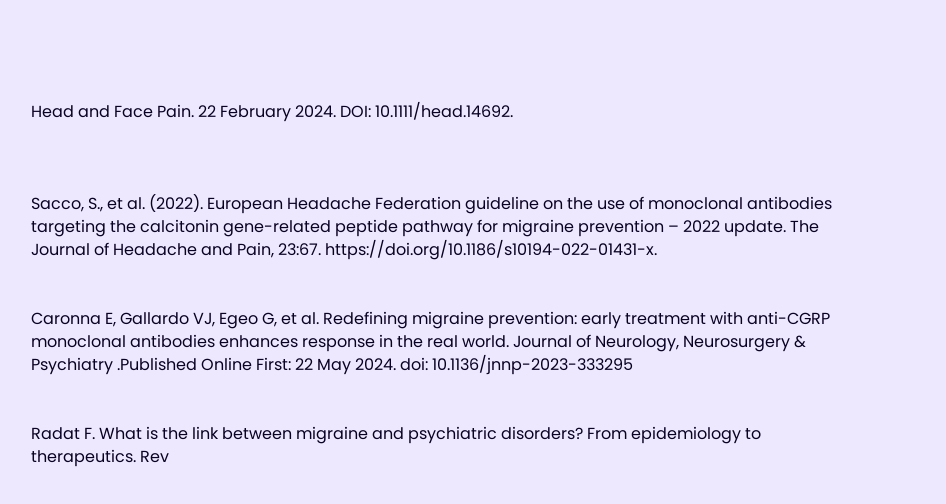Head and Face Pain. 22 February 2024. DOI: 10.1111/head.14692.



Sacco, S., et al. (2022). European Headache Federation guideline on the use of monoclonal antibodies targeting the calcitonin gene-related peptide pathway for migraine prevention – 2022 update. The Journal of Headache and Pain, 23:67. https://doi.org/10.1186/s10194-022-01431-x.


Caronna E, Gallardo VJ, Egeo G, et al. Redefining migraine prevention: early treatment with anti-CGRP monoclonal antibodies enhances response in the real world. Journal of Neurology, Neurosurgery & Psychiatry .Published Online First: 22 May 2024. doi: 10.1136/jnnp-2023-333295


Radat F. What is the link between migraine and psychiatric disorders? From epidemiology to therapeutics. Rev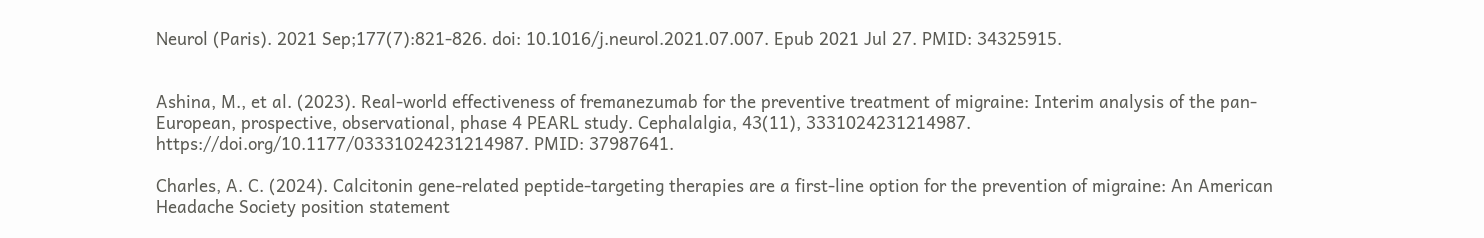Neurol (Paris). 2021 Sep;177(7):821-826. doi: 10.1016/j.neurol.2021.07.007. Epub 2021 Jul 27. PMID: 34325915.


Ashina, M., et al. (2023). Real-world effectiveness of fremanezumab for the preventive treatment of migraine: Interim analysis of the pan-European, prospective, observational, phase 4 PEARL study. Cephalalgia, 43(11), 3331024231214987. https://doi.org/10.1177/03331024231214987. PMID: 37987641.

Charles, A. C. (2024). Calcitonin gene-related peptide-targeting therapies are a first-line option for the prevention of migraine: An American Headache Society position statement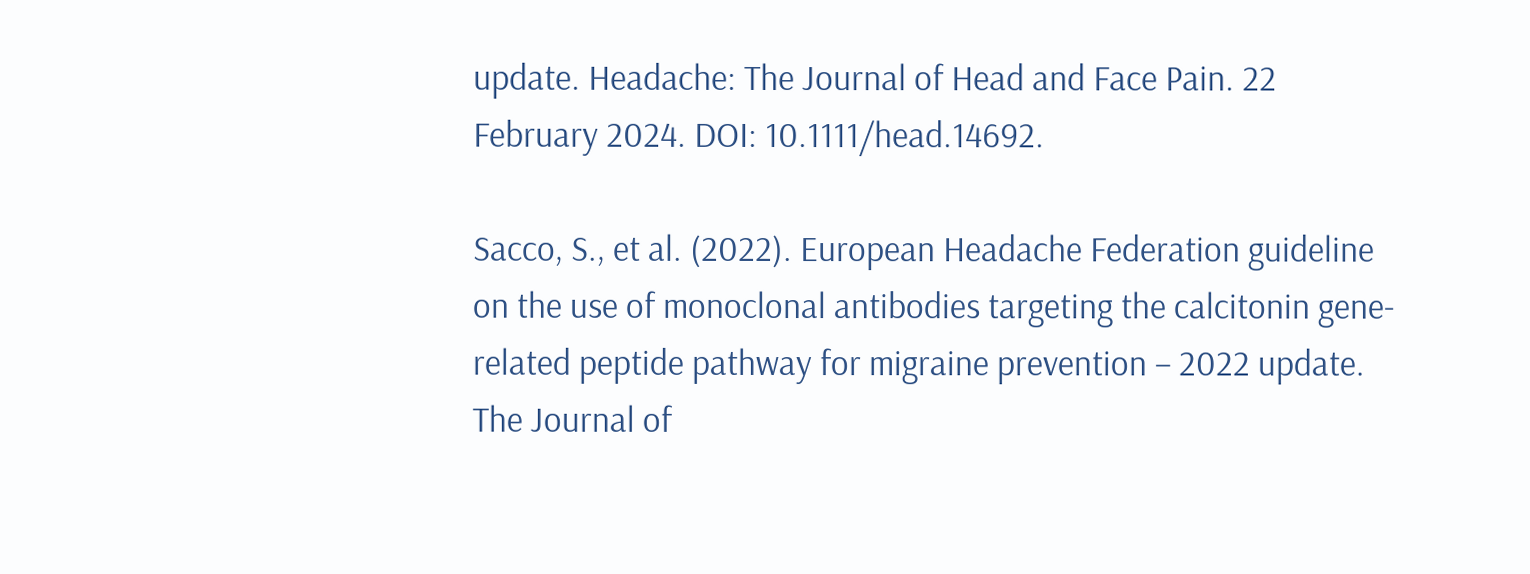update. Headache: The Journal of Head and Face Pain. 22 February 2024. DOI: 10.1111/head.14692.

Sacco, S., et al. (2022). European Headache Federation guideline on the use of monoclonal antibodies targeting the calcitonin gene-related peptide pathway for migraine prevention – 2022 update. The Journal of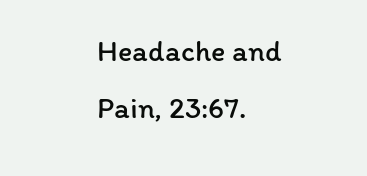Headache and Pain, 23:67.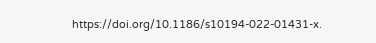https://doi.org/10.1186/s10194-022-01431-x.